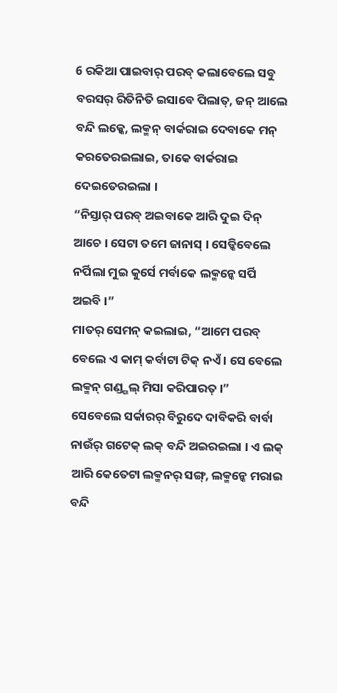6 ରକିଆ ପାଇବାର୍ ପରବ୍ କଲାବେଲେ ସବୁ ବରସର୍ ରିତିନିତି ଇସାବେ ପିଲାତ୍, ଜନ୍ ଆଲେ ବନ୍ଦି ଲକ୍କେ, ଲକ୍ମନ୍ ବାର୍କରାଇ ଦେବାକେ ମନ୍ କରତେରଇଲାଇ, ତାକେ ବାର୍କରାଇ ଦେଇତେରଇଲା ।
“ନିସ୍ତାର୍ ପରବ୍ ଅଇବାକେ ଆରି ଦୁଇ ଦିନ୍ ଆଚେ । ସେଟା ତମେ ଜାନାସ୍ । ସେଡ୍କିବେଲେ ନର୍ପିଲା ମୁଇ କୁର୍ସେ ମର୍ବାକେ ଲକ୍ମନ୍କେ ସର୍ପି ଅଇବି ।”
ମାତର୍ ସେମନ୍ କଇଲାଇ, “ଆମେ ପରବ୍ ବେଲେ ଏ କାମ୍ କର୍ବାଟା ଟିକ୍ ନଏଁ । ସେ ବେଲେ ଲକ୍ମନ୍ ଗଣ୍ଡ୍ଗଲ୍ ମିସା କରିପାରତ୍ ।”
ସେବେଲେ ସର୍କାରର୍ ବିରୁଦେ ଦାବିକରି ବାର୍ବା ନାଉଁର୍ ଗଟେକ୍ ଲକ୍ ବନ୍ଦି ଅଇରଇଲା । ଏ ଲକ୍ ଆରି କେତେଟା ଲକ୍ମନର୍ ସଙ୍ଗ୍, ଲକ୍ମନ୍କେ ମରାଇ ବନ୍ଦି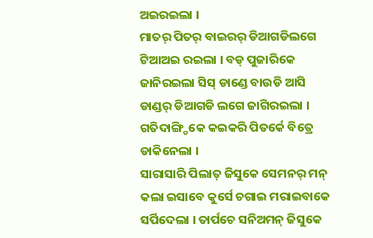ଅଇରଇଲା ।
ମାତର୍ ପିତର୍ ବାଇରର୍ ଡିଆଗଡିଲଗେ ଟିଆଅଇ ରଇଲା । ବଡ୍ ପୁଜାରିକେ ଜାନିରଇଲା ସିସ୍ ଡାଣ୍ଡେ ବାଉଡି ଆସି ଡାଣ୍ଡର୍ ଡିଆଗଡି ଲଗେ ଜାଗିରଇଲା । ଗତିଦାଙ୍ଗ୍ଡିକେ କଇକରି ପିତର୍କେ ବିତ୍ରେ ଡାକିନେଲା ।
ସାରାସାରି ପିଲାତ୍ ଜିସୁକେ ସେମନର୍ ମନ୍ କଲା ଇସାବେ କୁର୍ସେ ଚଗାଇ ମରାଇବାକେ ସର୍ପିଦେଲା । ତାର୍ପଚେ ସନିଅମନ୍ ଜିସୁକେ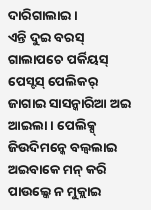ଦାରିଗାଲାଇ ।
ଏନ୍ତି ଦୁଇ ବରସ୍ ଗାଲାପଚେ ପର୍କିୟସ୍ ପେସ୍ଟସ୍ ପେଲିକର୍ ଜାଗାଇ ସାସନ୍କାରିଆ ଅଇ ଆଇଲା । ପେଲିକ୍ସ୍ ଜିଉଦିମନ୍କେ ବଲ୍ବଲାଇ ଅଇବାକେ ମନ୍ କରି ପାଉଲ୍କେ ନ ମୁକ୍ଲାଇ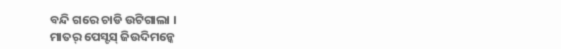ବନ୍ଦି ଗରେ ଚାଡି ଉଟିଗାଲା ।
ମାତର୍ ପେସ୍ଟସ୍ ଜିଉଦିମନ୍କେ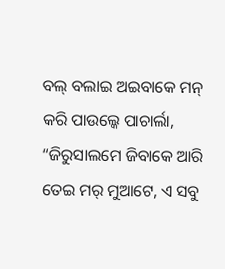ବଲ୍ ବଲାଇ ଅଇବାକେ ମନ୍ କରି ପାଉଲ୍କେ ପାଚାର୍ଲା, “ଜିରୁସାଲମେ ଜିବାକେ ଆରି ତେଇ ମର୍ ମୁଆଟେ, ଏ ସବୁ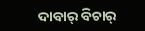ଦାବାର୍ ବିଚାର୍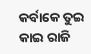କର୍ବାକେ ତୁଇ କାଇ ରାଜି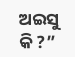ଅଇସୁ କି ?”